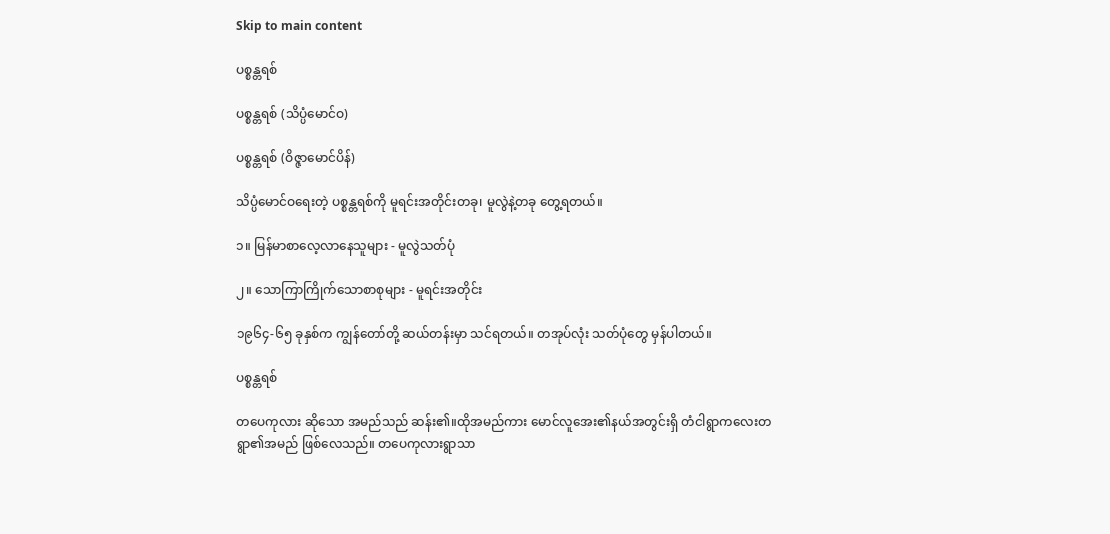Skip to main content

ပစ္စန္တရစ်

ပစ္စန္တရစ် (သိပ္ပံမောင်ဝ)

ပစ္စန္တရစ် (ဝိဇ္ဇာမောင်ပိန်)

သိပ္ပံမောင်ဝရေးတဲ့ ပစ္စန္တရစ်ကို မူရင်းအတိုင်းတခု၊ မူလွဲနဲ့တခု တွေ့ရတယ်။

၁။ မြန်မာစာလေ့လာနေသူများ - မူလွဲသတ်ပုံ

၂။ သောကြာကြိုက်သောစာစုများ - မူရင်းအတိုင်း

၁၉၆၄-၆၅ ခုနှစ်က ကျွန်တော်တို့ ဆယ်တန်းမှာ သင်ရတယ်။ တအုပ်လုံး သတ်ပုံတွေ မှန်ပါတယ်။

ပစ္စန္တရစ်

တပေကုလား ဆိုသော အမည်သည် ဆန်း၏။ထိုအမည်ကား မောင်လူအေး၏နယ်အတွင်းရှိ တံငါရွာကလေးတရွာ၏အမည် ဖြစ်လေသည်။ တပေကုလားရွာသာ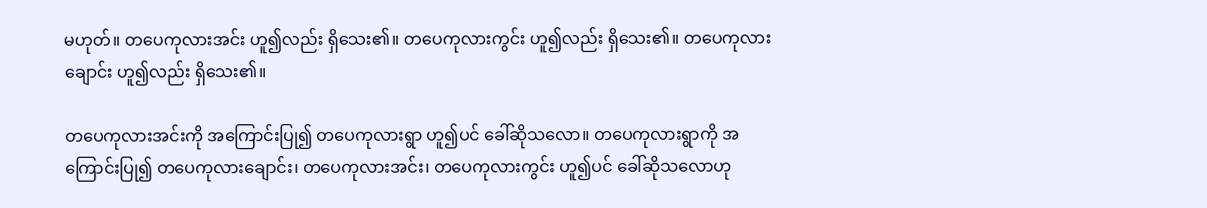မဟုတ်။ တပေကုလားအင်း ဟူ၍လည်း ရှိသေး၏။ တပေကုလားကွင်း ဟူ၍လည်း ရှိသေး၏။ တပေကုလားချောင်း ဟူ၍လည်း ရှိသေး၏။

တပေကုလားအင်းကို အကြောင်းပြု၍ တပေကုလားရွာ ဟူ၍ပင် ခေါ်ဆိုသလော။ တပေကုလားရွာကို အကြောင်းပြု၍ တပေကုလားချောင်း၊ တပေကုလားအင်း၊ တပေကုလားကွင်း ဟူ၍ပင် ခေါ်ဆိုသလောဟု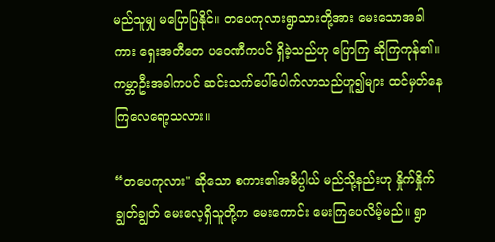မည်သူမျှ မပြောပြနိုင်။ တပေကုလားရွာသားတို့အား မေးသောအခါကား ရှေးအတီတေ ပဝေဏီကပင် ရှိခဲ့သည်ဟု ပြောကြ ဆိုကြကုန်၏။ ကမ္ဘာဦးအခါကပင် ဆင်းသက်ပေါ်ပေါက်လာသည်ဟူ၍များ ထင်မှတ်နေကြလေရော့သလား။

“တပေကုလား" ဆိုသော စကား၏အဓိပ္ပါယ် မည်သို့နည်းဟု နှိုက်နှိုက်ချွတ်ချွတ် မေးလေ့ရှိသူတို့က မေးကောင်း မေးကြပေလိမ့်မည်။ ရွာ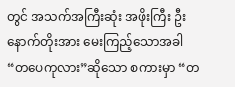တွင် အသက်အကြီးဆုံး အဖိုးကြီး ဦးနောက်တိုးအား မေးကြည့်သောအခါ “တပေကုလား”ဆိုသော စကားမှာ “တ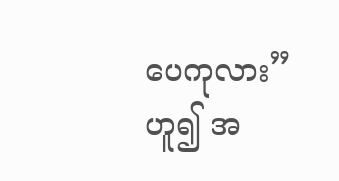ပေကုလား”ဟူ၍ အ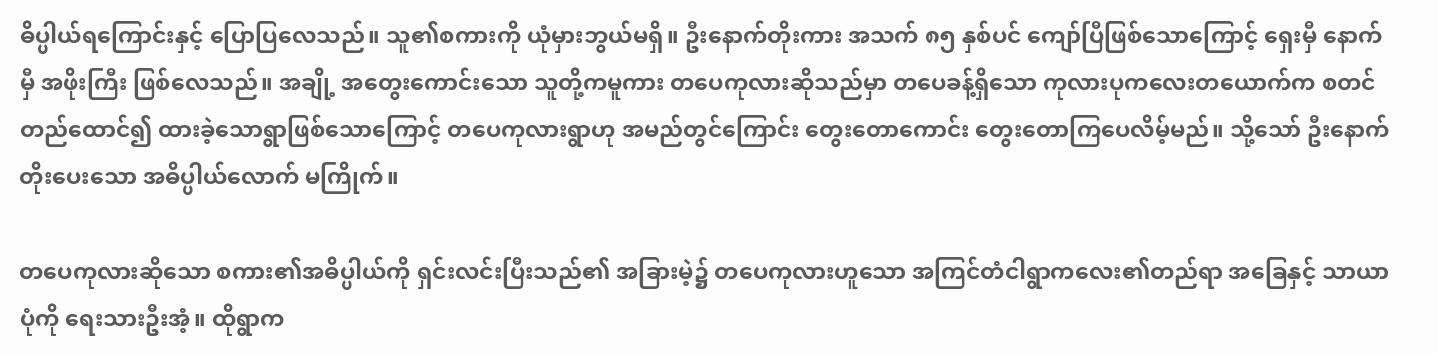ဓိပ္ပါယ်ရကြောင်းနှင့် ပြောပြလေသည်။ သူ၏စကားကို ယုံမှားဘွယ်မရှိ။ ဦးနောက်တိုးကား အသက် ၈၅ နှစ်ပင် ကျော်ပြီဖြစ်သောကြောင့် ရှေးမှီ နောက်မှီ အဖိုးကြီး ဖြစ်လေသည်။ အချို့ အတွေးကောင်းသော သူတို့ကမူကား တပေကုလားဆိုသည်မှာ တပေခန့်ရှိသော ကုလားပုကလေးတယောက်က စတင်တည်ထောင်၍ ထားခဲ့သောရွာဖြစ်သောကြောင့် တပေကုလားရွာဟု အမည်တွင်ကြောင်း တွေးတောကောင်း တွေးတောကြပေလိမ့်မည်။ သို့သော် ဦးနောက်တိုးပေးသော အဓိပ္ပါယ်လောက် မကြိုက်။

တပေကုလားဆိုသော စကား၏အဓိပ္ပါယ်ကို ရှင်းလင်းပြီးသည်၏ အခြားမဲ့၌ တပေကုလားဟူသော အကြင်တံငါရွာကလေး၏တည်ရာ အခြေနှင့် သာယာပုံကို ရေးသားဦးအံ့။ ထိုရွာက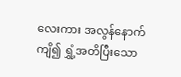လေးကား အလွန်နောက်ကျိ၍ ရွှံ့အတိပြီးသော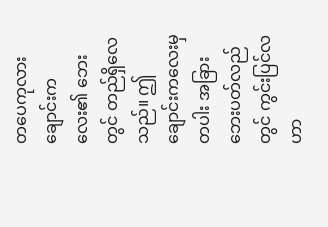တပေကုလားချောင်းကလေး၏ ဘေးတွင် တည်ရှိလေသည်။ ဤချောင်းကလေးမှတပါး အခြားဘေးပတ်လည်တွင် ကွင်းပြင်လဟာ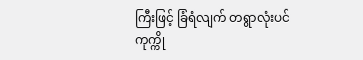ကြီးဖြင့် ခြံရံလျက် တရွာလုံးပင် ကုက္ကို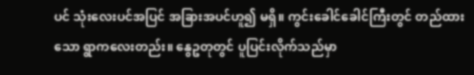ပင် သုံးလေးပင်အပြင် အခြားအပင်ဟူ၍ မရှိ။ ကွင်းခေါင်ခေါင်ကြီးတွင် တည်ထားသော ရွာကလေးတည်း။ နွေဥတုတွင် ပူပြင်းလိုက်သည်မှာ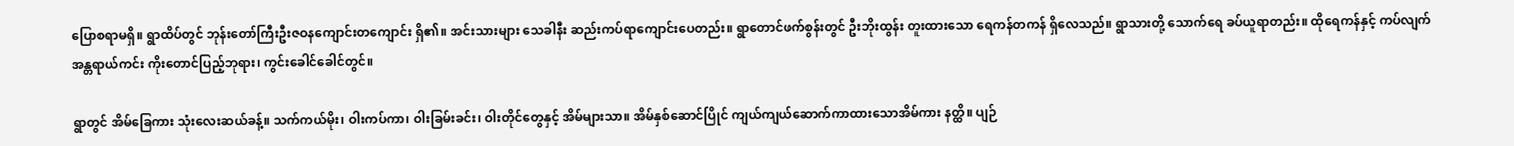ပြောစရာမရှိ။ ရွာထိပ်တွင် ဘုန်းတော်ကြီးဦးဇဝနကျောင်းတကျောင်း ရှိ၏။ အင်းသားများ သေခါနီး ဆည်းကပ်ရာကျောင်းပေတည်း။ ရွာတောင်ဖက်စွန်းတွင် ဦးဘိုးထွန်း တူးထားသော ရေကန်တကန် ရှိလေသည်။ ရွာသားတို့ သောက်ရေ ခပ်ယူရာတည်း။ ထိုရေကန်နှင့် ကပ်လျက် အန္တရာယ်ကင်း ကိုးတောင်ပြည့်ဘုရား၊ ကွင်းခေါင်ခေါင်တွင်။

ရွာတွင် အိမ်ခြေကား သုံးလေးဆယ်ခန့်။ သက်ကယ်မိုး၊ ဝါးကပ်ကာ၊ ဝါးခြမ်းခင်း၊ ဝါးတိုင်တွေနှင့် အိမ်များသာ။ အိမ်နှစ်ဆောင်ပြိုင် ကျယ်ကျယ်ဆောက်ကာထားသောအိမ်ကား နတ္ထိ။ ပျဉ်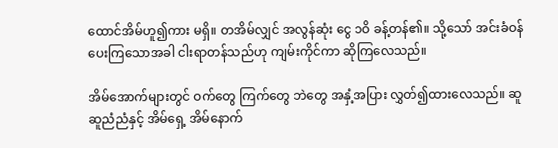ထောင်အိမ်ဟူ၍ကား မရှိ။ တအိမ်လျှင် အလွန်ဆုံး ငွေ ၁ဝိ ခန့်တန်၏။ သို့သော် အင်းခံဝန်ပေးကြသောအခါ ငါးရာတန်သည်ဟု ကျမ်းကိုင်ကာ ဆိုကြလေသည်။

အိမ်အောက်များတွင် ဝက်တွေ ကြက်တွေ ဘဲတွေ အနှံ့အပြား လွှတ်၍ထားလေသည်။ ဆူဆူညံညံနှင့် အိမ်ရှေ့ အိမ်နောက်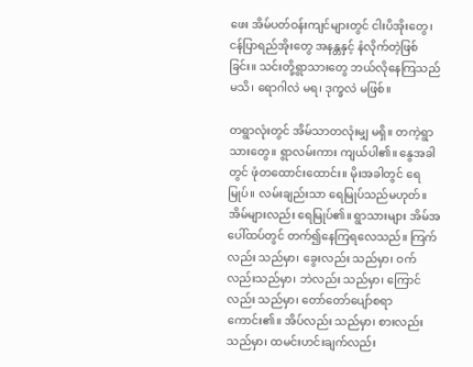ဖေး အိမ်ပတ်ဝန်းကျင်များတွင် ငါးပိအိုးတွေ၊ ငန်ပြာရည်အိုးတွေ အနန္တနှင့် နံလိုက်တဲ့ဖြစ်ခြင်း။ သင်းတို့ရွာသားတွေ ဘယ်လိုနေကြသည်မသိ၊ ရောဂါလဲ မရ၊ ဒုက္ခလဲ မဖြစ်။

တရွာလုံးတွင် အိမ်သာတလုံးမျှ မရှိ။ တကဲ့ရွာသားတွေ။ ရွာလမ်းကား ကျယ်ပါ၏။ နွေအခါတွင် ဖုံတထောင်းထောင်း။ မိုးအခါတွင် ရေမြုပ်။ လမ်းချည်းသာ ရေမြုပ်သည်မဟုတ်။ အိမ်များလည်း ရေမြုပ်၏။ ရွာသားများ အိမ်အပေါ်ထပ်တွင် တက်၍နေကြရလေသည်။ ကြက်လည်း သည်မှာ၊ ခွေးလည်း သည်မှာ၊ ဝက်လည်းသည်မှာ၊ ဘဲလည်း သည်မှာ၊ ကြောင်လည်း သည်မှာ၊ တော်တော်ပျော်စရာကောင်း၏။ အိပ်လည်း သည်မှာ၊ စားလည်း သည်မှာ၊ ထမင်းဟင်းချက်လည်း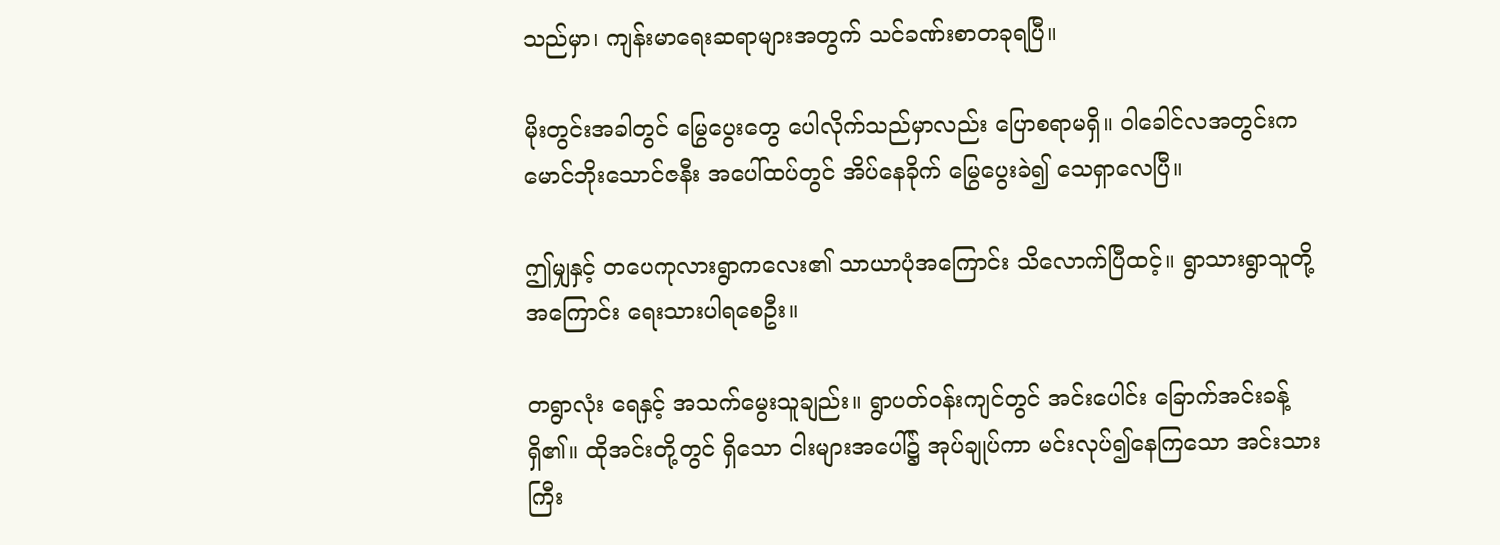သည်မှာ၊ ကျန်းမာရေးဆရာများအတွက် သင်ခဏ်းစာတခုရပြီ။

မိုးတွင်းအခါတွင် မြွေပွေးတွေ ပေါလိုက်သည်မှာလည်း ပြောစရာမရှိ။ ဝါခေါင်လအတွင်းက မောင်ဘိုးသောင်ဇနီး အပေါ်ထပ်တွင် အိပ်နေခိုက် မြွေပွေးခဲ၍ သေရှာလေပြီ။

ဤမျှနှင့် တပေကုလားရွာကလေး၏ သာယာပုံအကြောင်း သိလောက်ပြီထင့်။ ရွာသားရွာသူတို့အကြောင်း ရေးသားပါရစေဦး။

တရွာလုံး ရေနှင့် အသက်မွေးသူချည်း။ ရွာပတ်ဝန်းကျင်တွင် အင်းပေါင်း ခြောက်အင်းခန့် ရှိ၏။ ထိုအင်းတို့တွင် ရှိသော ငါးများအပေါ်၌ အုပ်ချုပ်ကာ မင်းလုပ်၍နေကြသော အင်းသားကြီး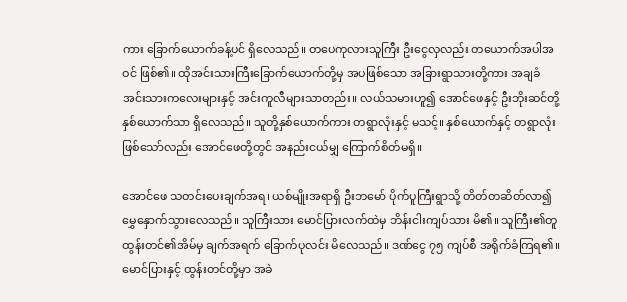ကား ခြောက်ယောက်ခန့်ပင် ရှိလေသည်။ တပေကုလားသူကြီး ဦးငွေလှလည်း တယောက်အပါအဝင် ဖြစ်၏။ ထိုအင်းသားကြီးခြောက်ယောက်တို့မှ အပဖြစ်သော အခြားရွာသားတို့ကား အချခံ အင်းသားကလေးများနှင့် အင်းကူလီများသာတည်း။ လယ်သမားဟူ၍ အောင်ဖေနှင့် ဦးဘိုးဆင်တို့ နှစ်ယောက်သာ ရှိလေသည်။ သူတို့နှစ်ယောက်ကား တရွာလုံးနှင့် မသင့်။ နှစ်ယောက်နှင့် တရွာလုံး ဖြစ်သော်လည်း အောင်ဖေတို့တွင် အနည်းငယ်မျှ ကြောက်စိတ်မရှိ။

အောင်ဖေ သတင်းပေးချက်အရ၊ ယစ်မျိုးအရာရှိ ဦးဘမော် ပိုက်ပူကြီးရွာသို့ တိတ်တဆိတ်လာ၍ မွှေနှောက်သွားလေသည်။ သူကြီးသား မောင်ပြားလက်ထဲမှ ဘိန်းငါးကျပ်သား မိ၏။ သူကြီး၏တူ ထွန်းတင်၏အိမ်မှ ချက်အရက် ခြောက်ပုလင်း မိလေသည်။ ဒဏ်ငွေ ၇၅ ကျပ်စီ အရိုက်ခံကြရ၏။ မောင်ပြားနှင့် ထွန်းတင်တို့မှာ အခဲ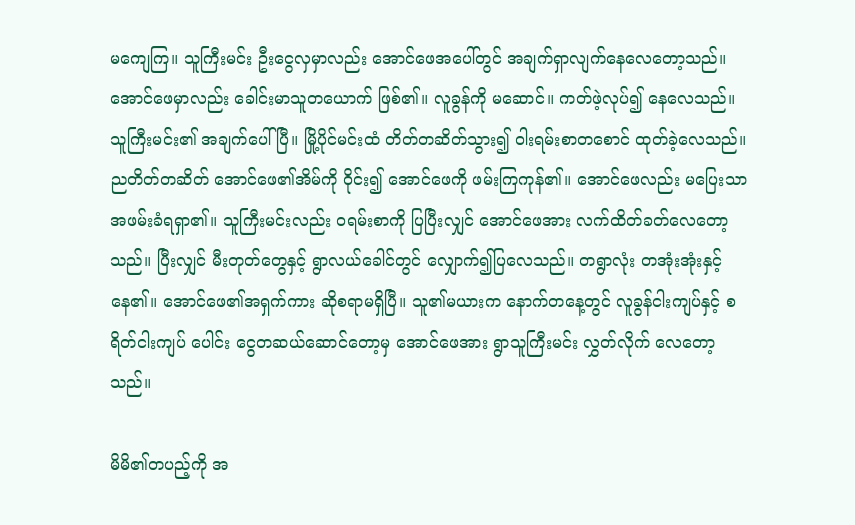မကျေကြ။ သူကြီးမင်း ဦးငွေလှမှာလည်း အောင်ဖေအပေါ်တွင် အချက်ရှာလျက်နေလေတော့သည်။ အောင်ဖေမှာလည်း ခေါင်းမာသူတယောက် ဖြစ်၏။ လူခွန်ကို မဆောင်။ ကတ်ဖဲ့လုပ်၍ နေလေသည်။ သူကြီးမင်း၏ အချက်ပေါ်ပြီ။ မြို့ပိုင်မင်းထံ တိတ်တဆိတ်သွား၍ ဝါးရမ်းစာတစောင် ထုတ်ခဲ့လေသည်။ ညတိတ်တဆိတ် အောင်ဖေ၏အိမ်ကို ဝိုင်း၍ အောင်ဖေကို ဖမ်းကြကုန်၏။ အောင်ဖေလည်း မပြေးသာ အဖမ်းခံရရှာ၏။ သူကြီးမင်းလည်း ဝရမ်းစာကို ပြပြီးလျှင် အောင်ဖေအား လက်ထိတ်ခတ်လေတော့သည်။ ပြီးလျှင် မီးတုတ်တွေနှင့် ရွာလယ်ခေါင်တွင် လျှောက်၍ပြလေသည်။ တရွာလုံး တအုံးအုံးနှင့် နေ၏။ အောင်ဖေ၏အရှက်ကား ဆိုစရာမရှိပြီ။ သူ၏မယားက နောက်တနေ့တွင် လူခွန်ငါးကျပ်နှင့် စရိတ်ငါးကျပ် ပေါင်း ငွေတဆယ်ဆောင်တော့မှ အောင်ဖေအား ရွာသူကြီးမင်း လွှတ်လိုက် လေတော့သည်။

မိမိ၏တပည့်ကို အ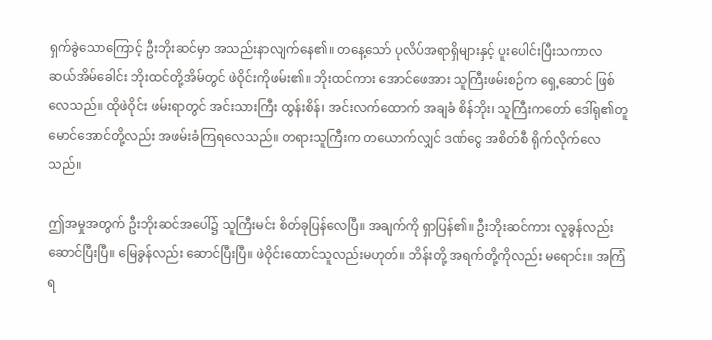ရှက်ခွဲသောကြောင့် ဦးဘိုးဆင်မှာ အသည်းနာလျက်နေ၏။ တနေ့သော် ပုလိပ်အရာရှိများနှင့် ပူးပေါင်းပြီးသကာလ ဆယ်အိမ်ခေါင်း ဘိုးထင်တို့အိမ်တွင် ဖဲဝိုင်းကိုဖမ်း၏။ ဘိုးထင်ကား အောင်ဖေအား သူကြီးဖမ်းစဉ်က ရှေ့ဆောင် ဖြစ်လေသည်။ ထိုဖဲဝိုင်း ဖမ်းရာတွင် အင်းသားကြီး ထွန်းစိန်၊ အင်းလက်ထောက် အချခံ စိန်ဘိုး၊ သူကြီးကတော် ဒေါ်ရု၏တူ မောင်အောင်တို့လည်း အဖမ်းခံကြရလေသည်။ တရားသူကြီးက တယောက်လျှင် ဒဏ်ငွေ အစိတ်စီ ရိုက်လိုက်လေသည်။

ဤအမှုအတွက် ဦးဘိုးဆင်အပေါ်၌ သူကြီးမင်း စိတ်ခုပြန်လေပြီ။ အချက်ကို ရှာပြန်၏။ ဦးဘိုးဆင်ကား လူခွန်လည်း ဆောင်ပြီးပြီ။ မြေခွန်လည်း ဆောင်ပြီးပြီ။ ဖဲဝိုင်းထောင်သူလည်းမဟုတ်။ ဘိန်းတို့ အရက်တို့ကိုလည်း မရောင်း။ အကြံရ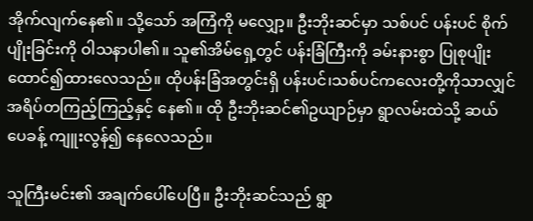အိုက်လျက်နေ၏။ သို့သော် အကြံကို မလျှော့။ ဦးဘိုးဆင်မှာ သစ်ပင် ပန်းပင် စိုက်ပျိုးခြင်းကို ဝါသနာပါ၏။ သူ၏အိမ်ရှေ့တွင် ပန်းခြံကြီးကို ခမ်းနားစွာ ပြုစုပျိုးထောင်၍ထားလေသည်။ ထိုပန်းခြံအတွင်းရှိ ပန်းပင်၊သစ်ပင်ကလေးတို့ကိုသာလျှင် အရိပ်တကြည့်ကြည့်နှင့် နေ၏။ ထို ဦးဘိုးဆင်၏ဥယျာဉ်မှာ ရွာလမ်းထဲသို့ ဆယ်ပေခန့် ကျူးလွန်၍ နေလေသည်။

သူကြီးမင်း၏ အချက်ပေါ်ပေပြီ။ ဦးဘိုးဆင်သည် ရွာ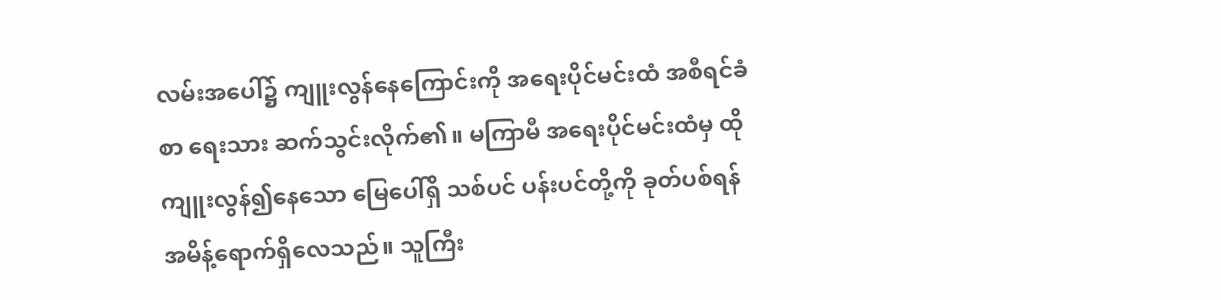လမ်းအပေါ်၌ ကျူးလွန်နေကြောင်းကို အရေးပိုင်မင်းထံ အစီရင်ခံစာ ရေးသား ဆက်သွင်းလိုက်၏။ မကြာမီ အရေးပိုင်မင်းထံမှ ထိုကျူးလွန်၍နေသော မြေပေါ်ရှိ သစ်ပင် ပန်းပင်တို့ကို ခုတ်ပစ်ရန် အမိန့်ရောက်ရှိလေသည်။ သူကြီး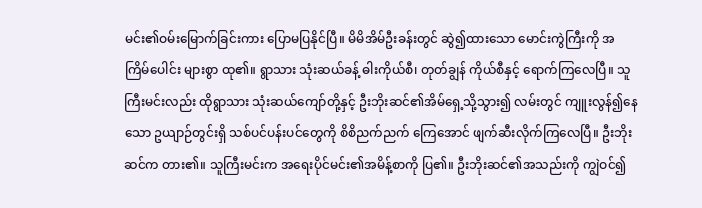မင်း၏ဝမ်းမြောက်ခြင်းကား ပြောမပြနိုင်ပြီ။ မိမိအိမ်ဦးခန်းတွင် ဆွဲ၍ထားသော မောင်းကွဲကြီးကို အကြိမ်ပေါင်း များစွာ ထု၏။ ရွာသား သုံးဆယ်ခန့် ဓါးကိုယ်စီ၊ တုတ်ချွန် ကိုယ်စီနှင့် ရောက်ကြလေပြီ။ သူကြီးမင်းလည်း ထိုရွာသား သုံးဆယ်ကျော်တို့နှင့် ဦးဘိုးဆင်၏အိမ်ရှေ့သို့သွား၍ လမ်းတွင် ကျူးလွန်၍နေသော ဥယျာဉ်တွင်းရှိ သစ်ပင်ပန်းပင်တွေကို စိစိညက်ညက် ကြေအောင် ဖျက်ဆီးလိုက်ကြလေပြီ။ ဦးဘိုးဆင်က တား၏။ သူကြီးမင်းက အရေးပိုင်မင်း၏အမိန့်စာကို ပြ၏။ ဦးဘိုးဆင်၏အသည်းကို ကျွဲဝင်၍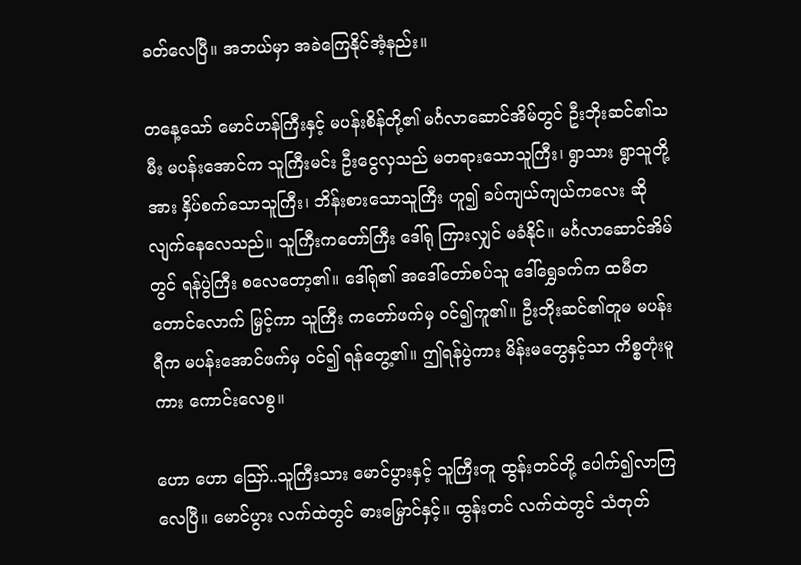ခတ်လေပြီ။ အဘယ်မှာ အခဲကြေနိုင်အံ့နည်း။

တနေ့သော် မောင်ဟန်ကြီးနှင့် မပန်းစိန်တို့၏ မင်္ဂလာဆောင်အိမ်တွင် ဦးဘိုးဆင်၏သမီး မပန်းအောင်က သူကြီးမင်း ဦးငွေလှသည် မတရားသောသူကြီး၊ ရွာသား ရွာသူတို့အား နှိပ်စက်သောသူကြီး၊ ဘိန်းစားသောသူကြီး ဟူ၍ ခပ်ကျယ်ကျယ်ကလေး ဆိုလျက်နေလေသည်။ သူကြီးကတော်ကြီး ဒေါ်ရု ကြားလျှင် မခံနိုင်။ မင်္ဂလာဆောင်အိမ်တွင် ရန်ပွဲကြီး စလေတော့၏။ ဒေါ်ရု၏ အဒေါ်တော်စပ်သူ ဒေါ်ရွှေခက်က ထမီတတောင်လောက် မြှင့်ကာ သူကြီး ကတော်ဖက်မှ ဝင်၍ကူ၏။ ဦးဘိုးဆင်၏တူမ မပန်းရီက မပန်းအောင်ဖက်မှ ဝင်၍ ရန်တွေ့၏။ ဤရန်ပွဲကား မိန်းမတွေနှင့်သာ ကိစ္စတုံးမူကား ကောင်းလေစွ။

ဟော ဟော ဪ..သူကြီးသား မောင်ပွားနှင့် သူကြီးတူ ထွန်းတင်တို့ ပေါက်၍လာကြလေပြီ။ မောင်ပွား လက်ထဲတွင် ဓားမြှောင်နှင့်။ ထွန်းတင် လက်ထဲတွင် သံတုတ်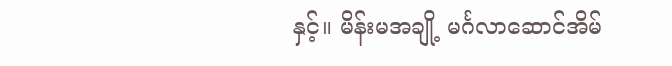နှင့်။ မိန်းမအချို့ မင်္ဂလာဆောင်အိမ်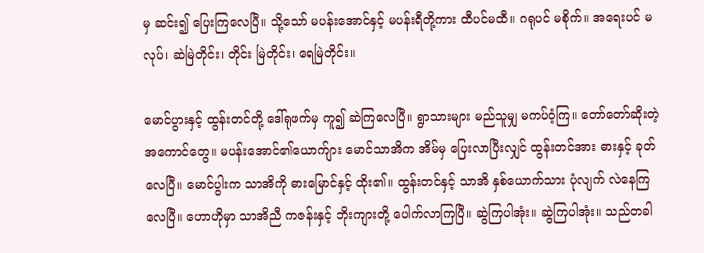မှ ဆင်း၍ ပြေးကြလေပြီ။ သို့သော် မပန်းအောင်နှင့် မပန်းရီတို့ကား ထီပင်မထီ။ ဂရုပင် မစိုက်။ အရေးပင် မလုပ်၊ ဆဲမြဲတိုင်း၊ တိုင်း မြဲတိုင်း၊ ရေမြဲတိုင်း။

မောင်ပွားနှင့် ထွန်းတင်တို့ ဒေါ်ရုဖက်မှ ကူ၍ ဆဲကြလေပြီ။ ရွာသားများ မည်သူမျှ မကပ်ဝံ့ကြ။ တော်တော်ဆိုးတဲ့ အကောင်တွေ။ မပန်းအောင်၏ယောက်ျား မောင်သာအိက အိမ်မှ ပြေးလာပြီးလျှင် ထွန်းတင်အား ဓားနှင့် ခုတ်လေပြီ။ မောင်ပွါးက သာအိကို ဓားမြောင်နှင့် ထိုး၏။ ထွန်းတင်နှင့် သာအိ နှစ်ယောက်သား ပုံလျက် လဲနေကြလေပြီ။ ဟောဟိုမှာ သာအိညီ ကဇန်းနှင့် ဘိုးကျားတို့ ပေါက်လာကြပြီ။ ဆွဲကြပါအုံး။ ဆွဲကြပါအုံး။ သည်တခါ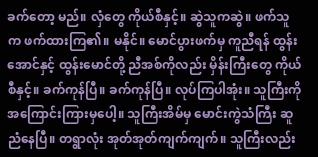ခက်တော့ မည်။ လှံတွေ ကိုယ်စီနှင့်။ ဆွဲသူကဆွဲ။ ဖက်သူက ဖက်ထားကြ၏။ မနိုင်။ မောင်ပွားဖက်မှ ကူညီရန် ထွန်းအောင်နှင့် ထွန်းမောင်တို့ ညီအစ်ကိုလည်း မှိန်းကြီးတွေ ကိုယ်စီနှင့်။ ခက်ကုန်ပြီ။ ခက်ကုန်ပြီ။ လုပ်ကြပါအုံး။ သူကြီးကို အကြောင်းကြားမှပေါ့။ သူကြီးအိမ်မှ မောင်းကွဲသံကြီး ဆူညံနေပြီ။ တရွာလုံး အုတ်အုတ်ကျက်ကျက်။ သူကြီးလည်း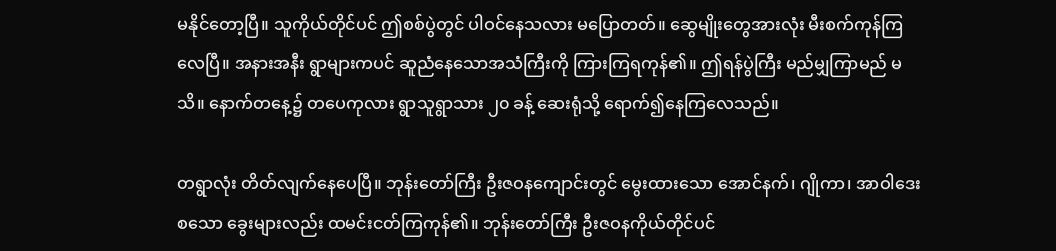မနိုင်တော့ပြီ။ သူကိုယ်တိုင်ပင် ဤစစ်ပွဲတွင် ပါဝင်နေသလား မပြောတတ်။ ဆွေမျိုးတွေအားလုံး မီးစက်ကုန်ကြလေပြီ။ အနားအနီး ရွာများကပင် ဆူညံနေသောအသံကြီးကို ကြားကြရကုန်၏။ ဤရန်ပွဲကြီး မည်မျှကြာမည် မသိ။ နောက်တနေ့၌ တပေကုလား ရွာသူရွာသား ၂၀ ခန့် ဆေးရုံသို့ ရောက်၍နေကြလေသည်။

တရွာလုံး တိတ်လျက်နေပေပြီ။ ဘုန်းတော်ကြီး ဦးဇဝနကျောင်းတွင် မွေးထားသော အောင်နက်၊ ဂျိုကာ၊ အာဝါဒေး စသော ခွေးများလည်း ထမင်းငတ်ကြကုန်၏။ ဘုန်းတော်ကြီး ဦးဇဝနကိုယ်တိုင်ပင်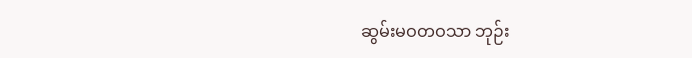ဆွမ်းမဝတဝသာ ဘုဉ်း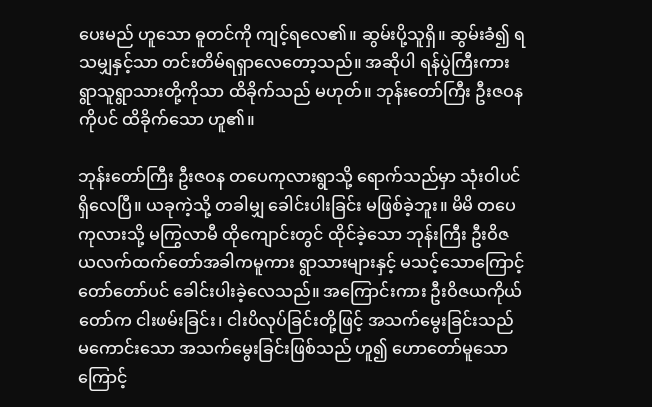ပေးမည် ဟူသော ဓူတင်ကို ကျင့်ရလေ၏။ ဆွမ်းပို့သူရှိ။ ဆွမ်းခံ၍ ရသမျှနှင့်သာ တင်းတိမ်ရရှာလေတော့သည်။ အဆိုပါ ရန်ပွဲကြီးကား ရွာသူရွာသားတို့ကိုသာ ထိခိုက်သည် မဟုတ်။ ဘုန်းတော်ကြီး ဦးဇဝနကိုပင် ထိခိုက်သော ဟူ၏။

ဘုန်းတော်ကြီး ဦးဇဝန တပေကုလားရွာသို့ ရောက်သည်မှာ သုံးဝါပင် ရှိလေပြီ။ ယခုကဲ့သို့ တခါမျှ ခေါင်းပါးခြင်း မဖြစ်ခဲ့ဘူး။ မိမိ တပေကုလားသို့ မကြွလာမီ ထိုကျောင်းတွင် ထိုင်ခဲ့သော ဘုန်းကြီး ဦးဝိဇယလက်ထက်တော်အခါကမူကား ရွာသားများနှင့် မသင့်သောကြောင့် တော်တော်ပင် ခေါင်းပါးခဲ့လေသည်။ အကြောင်းကား ဦးဝိဇယကိုယ်တော်က ငါးဖမ်းခြင်း၊ ငါးပိလုပ်ခြင်းတို့ဖြင့် အသက်မွေးခြင်းသည် မကောင်းသော အသက်မွေးခြင်းဖြစ်သည် ဟူ၍ ဟောတော်မူသောကြောင့်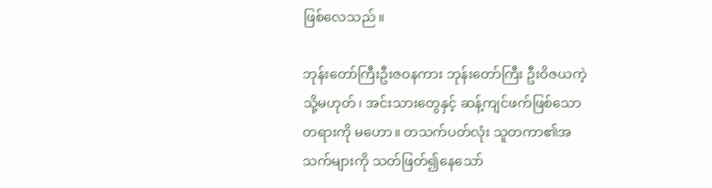ဖြစ်လေသည်။

ဘုန်းတော်ကြီးဦးဇဝနကား ဘုန်းတော်ကြီး ဦးဝိဇယကဲ့သို့မဟုတ်၊ အင်းသားတွေနှင့် ဆန့်ကျင်ဖက်ဖြစ်သော တရားကို မဟော။ တသက်ပတ်လုံး သူတကာ၏အသက်များကို သတ်ဖြတ်၍နေသော်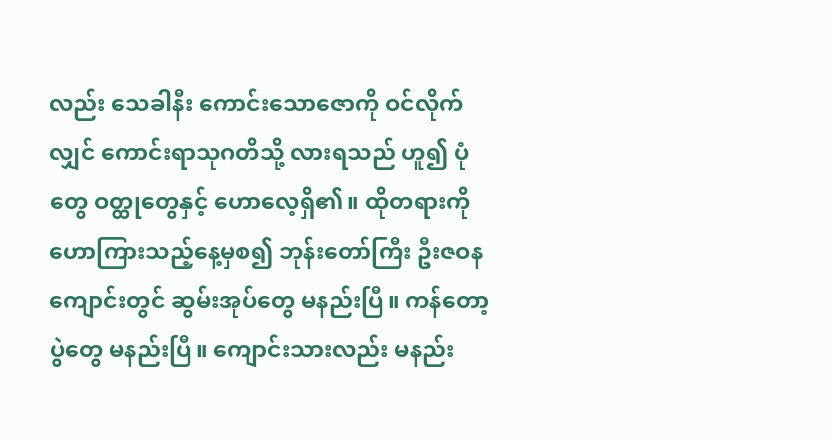လည်း သေခါနီး ကောင်းသောဇောကို ဝင်လိုက်လျှင် ကောင်းရာသုဂတိသို့ လားရသည် ဟူ၍ ပုံတွေ ဝတ္ထုတွေနှင့် ဟောလေ့ရှိ၏။ ထိုတရားကို ဟောကြားသည့်နေ့မှစ၍ ဘုန်းတော်ကြီး ဦးဇဝနကျောင်းတွင် ဆွမ်းအုပ်တွေ မနည်းပြီ။ ကန်တော့ပွဲတွေ မနည်းပြီ။ ကျောင်းသားလည်း မနည်း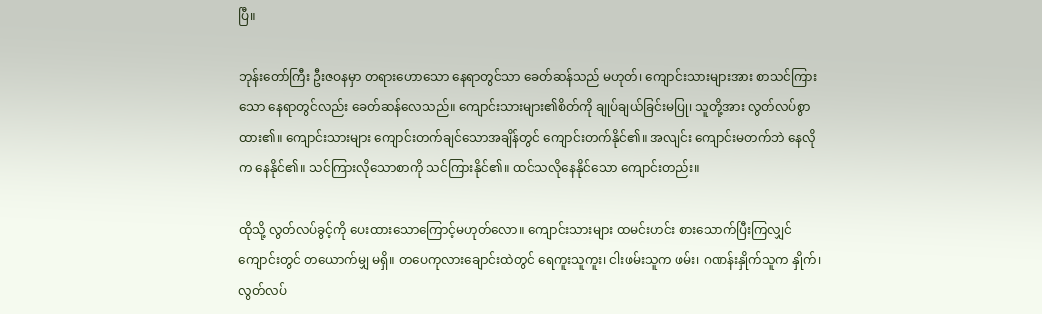ပြီ။

ဘုန်းတော်ကြီး ဦးဇဝနမှာ တရားဟောသော နေရာတွင်သာ ခေတ်ဆန်သည် မဟုတ်၊ ကျောင်းသားများအား စာသင်ကြားသော နေရာတွင်လည်း ခေတ်ဆန်လေသည်။ ကျောင်းသားများ၏စိတ်ကို ချုပ်ချယ်ခြင်းမပြု၊ သူတို့အား လွတ်လပ်စွာ ထား၏။ ကျောင်းသားများ ကျောင်းတက်ချင်သောအချိန်တွင် ကျောင်းတက်နိုင်၏။ အလျင်း ကျောင်းမတက်ဘဲ နေလိုက နေနိုင်၏။ သင်ကြားလိုသောစာကို သင်ကြားနိုင်၏။ ထင်သလိုနေနိုင်သော ကျောင်းတည်း။

ထိုသို့ လွတ်လပ်ခွင့်ကို ပေးထားသောကြောင့်မဟုတ်လော။ ကျောင်းသားများ ထမင်းဟင်း စားသောက်ပြီးကြလျှင် ကျောင်းတွင် တယောက်မျှ မရှိ။ တပေကုလားချောင်းထဲတွင် ရေကူးသူကူး၊ ငါးဖမ်းသူက ဖမ်း၊ ဂဏန်းနှိုက်သူက နှိုက်၊ လွတ်လပ်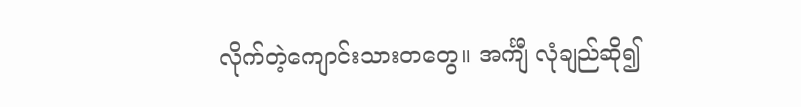လိုက်တဲ့ကျောင်းသားတတွေ။ အင်္ကျီ လုံချည်ဆို၍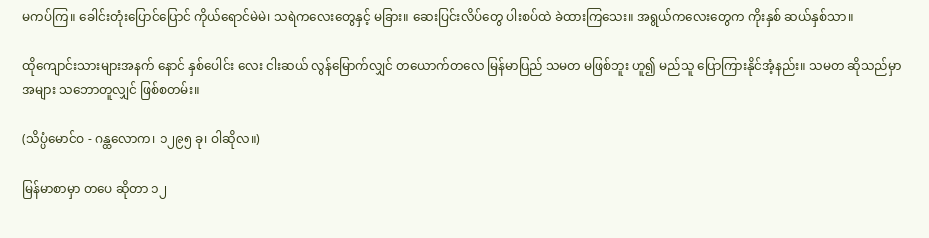မကပ်ကြ။ ခေါင်းတုံးပြောင်ပြောင် ကိုယ်ရောင်မဲမဲ၊ သရဲကလေးတွေနှင့် မခြား။ ဆေးပြင်းလိပ်တွေ ပါးစပ်ထဲ ခဲထားကြသေး။ အရွယ်ကလေးတွေက ကိုးနှစ် ဆယ်နှစ်သာ။

ထိုကျောင်းသားများအနက် နောင် နှစ်ပေါင်း လေး ငါးဆယ် လွန်မြောက်လျှင် တယောက်တလေ မြန်မာပြည် သမတ မဖြစ်ဘူး ဟူ၍ မည်သူ ပြောကြားနိုင်အံ့နည်း။ သမတ ဆိုသည်မှာ အများ သဘောတူလျှင် ဖြစ်စတမ်း။

(သိပ္ပံမောင်ဝ - ဂန္ထလောက၊ ၁၂၉၅ ခု၊ ဝါဆိုလ။)

မြန်မာစာမှာ တပေ ဆိုတာ ၁၂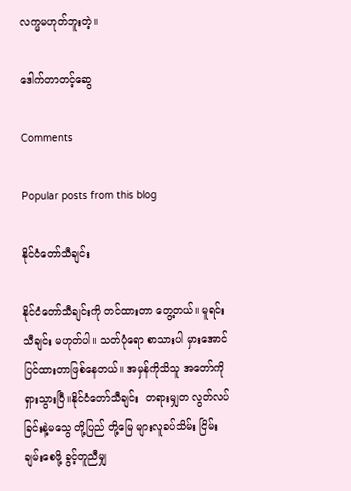လက္မမဟုတ်ဘူးတဲ့။

ဒေါက်တာတင့်ဆွေ

Comments

Popular posts from this blog

နိုင်ငံတော်သီချင်း

နိုင်ငံတော်သီချင်းကို တင်ထားတာ တွေ့တယ်။ မူရင်းသီချင်း မဟုတ်ပါ။ သတ်ပုံရော စာသားပါ မှားအောင်ပြင်ထားတာဖြစ်နေတယ်။ အမှန်ကိုသိသူ အတော်ကို ရှားသွားပြီ။နိုင်ငံတော်သီချင်း  တရားမျှတ လွတ်လပ်ခြင်းနဲ့မသွေ တို့ပြည် တို့မြေ များလူခပ်သိမ်း ငြိမ်းချမ်းစေဖို့ ခွင့်တူညီမျှ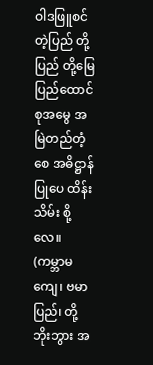ဝါဒဖြူစင်တဲ့ပြည် တို့ပြည် တို့မြေ ပြည်ထောင်စုအမွေ အမြဲတည်တံ့စေ အဓိဋ္ဌာန်ပြုပေ ထိန်း သိမ်း စို့လေ။ (ကမ္ဘာမကျေ၊ ဗမာပြည်၊ တို့ဘိုးဘွား အ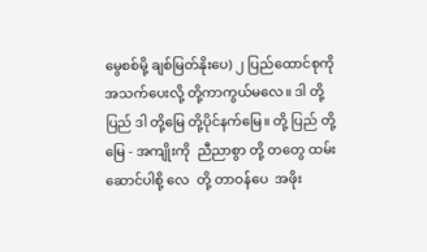မွေစစ်မို့ ချစ်မြတ်နိုးပေ) ၂ ပြည်ထောင်စုကို အသက်ပေးလို့ တို့ကာကွယ်မလေ။ ဒါ တို့ပြည် ဒါ တို့မြေ တို့ပိုင်နက်မြေ။ တို့ ပြည် တို့ မြေ - အကျိုးကို  ညီညာစွာ တို့ တတွေ ထမ်းဆောင်ပါစို့ လေ  တို့ တာဝန်ပေ  အဖိုး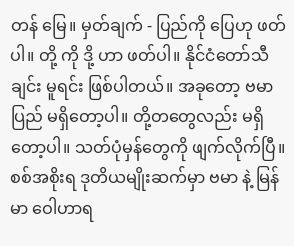တန် မြေ။ မှတ်ချက် - ပြည်ကို ပြေဟု ဖတ်ပါ။ တို့ ကို ဒို့ ဟာ ဖတ်ပါ။ နိုင်ငံတော်သီချင်း မူရင်း ဖြစ်ပါတယ်။ အခုတော့ ဗမာပြည် မရှိတော့ပါ။ တို့တတွေလည်း မရှိတော့ပါ။ သတ်ပုံမှန်တွေကို ဖျက်လိုက်ပြီ။ စစ်အစိုးရ ဒုတိယမျိုးဆက်မှာ ဗမာ နဲ့ မြန်မာ ဝေါဟာရ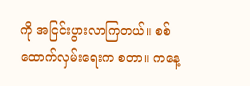ကို အငြင်းပွားလာကြတယ်။ စစ်ထောက်လှမ်းရေးက စတာ။ ကနေ့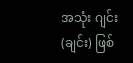အသုံး ဂျင်း (ချင်း) ဖြစ်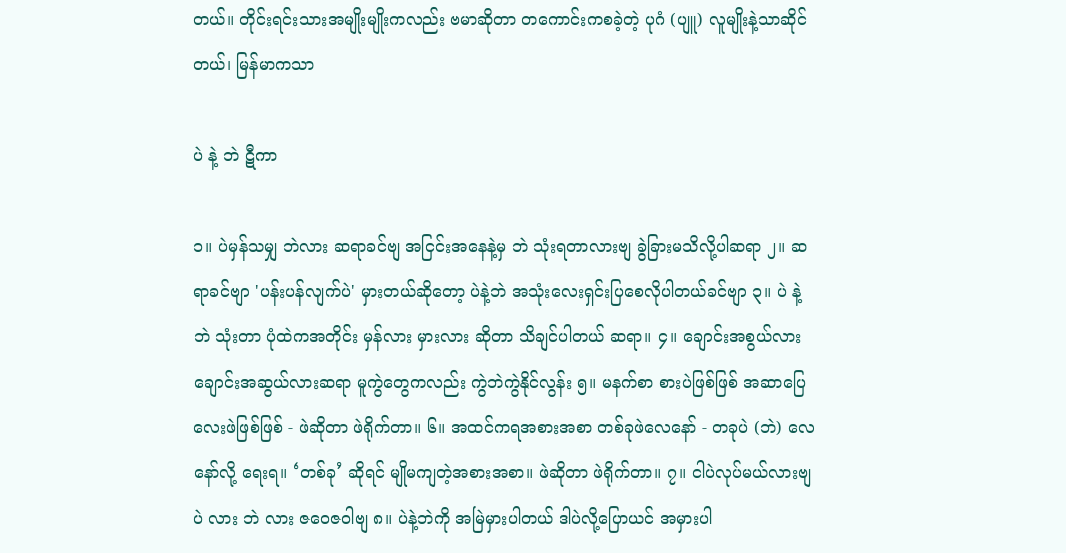တယ်။ တိုင်းရင်းသားအမျိုးမျိုးကလည်း ဗမာဆိုတာ တကောင်းကစခဲ့တဲ့ ပုဂံ (ပျူ) လူမျိုးနဲ့သာဆိုင်တယ်၊ မြန်မာကသာ

ပဲ နဲ့ ဘဲ ဋီကာ

၁။ ပဲမှန်သမျှ ဘဲလား ဆရာခင်ဗျ အငြင်းအနေနဲ့မှ ဘဲ သုံးရတာလားဗျ ခွဲခြားမသိလို့ပါဆရာ ၂။ ဆရာခင်ဗျာ 'ပန်းပန်လျက်ပဲ' မှားတယ်ဆိုတော့ ပဲနဲ့ဘဲ အသုံးလေးရှင်းပြစေလိုပါတယ်ခင်ဗျာ ၃။ ပဲ နဲ့ ဘဲ သုံးတာ ပုံထဲကအတိုင်း မှန်လား မှားလား ဆိုတာ သိချင်ပါတယ် ဆရာ။ ၄။ ချောင်းအစွယ်လား ချောင်းအဆွယ်လားဆရာ မူကွဲတွေကလည်း ကွဲဘဲကွဲနိုင်လွန်း ၅။ မနက်စာ စားပဲဖြစ်ဖြစ် အဆာပြေလေးဖဲဖြစ်ဖြစ် - ဖဲဆိုတာ ဖဲရိုက်တာ။ ၆။ အထင်ကရအစားအစာ တစ်ခုဖဲလေနော် - တခုပဲ (ဘဲ) လေနော်လို့ ရေးရ။ ‘တစ်ခု’ ဆိုရင် မျိုမကျတဲ့အစားအစာ။ ဖဲဆိုတာ ဖဲရိုက်တာ။ ၇။ ငါပဲလုပ်မယ်လားဗျ ပဲ လား ဘဲ လား ဇဝေဇဝါဗျ ၈။ ပဲနဲ့ဘဲကို အမြဲမှားပါတယ် ဒါပဲလို့ပြောယင် အမှားပါ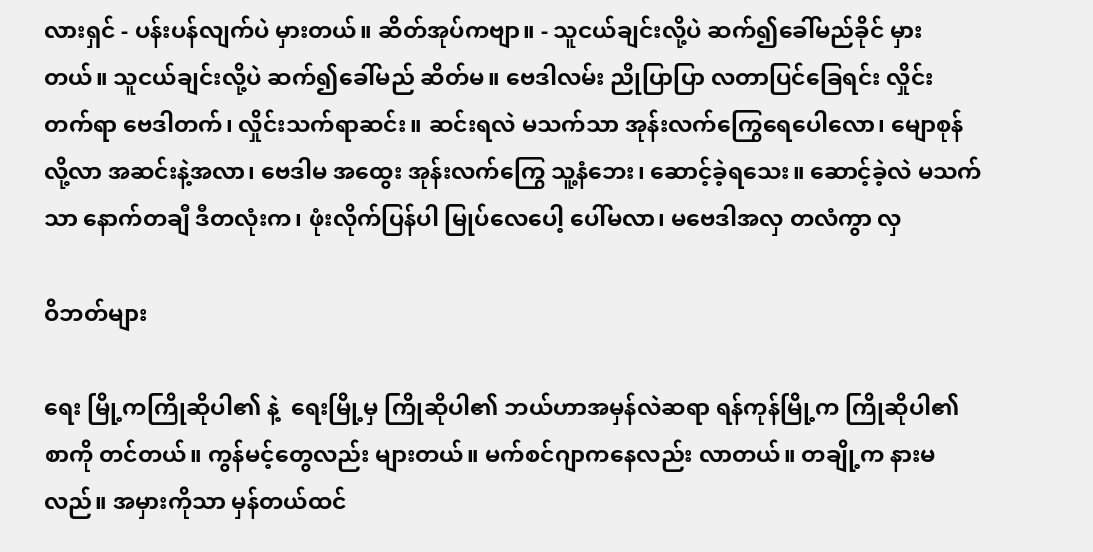လားရှင် - ပန်းပန်လျက်ပဲ မှားတယ်။ ဆိတ်အုပ်ကဗျာ။ - သူငယ်ချင်းလို့ပဲ ဆက်၍ခေါ်မည်ခိုင် မှားတယ်။ သူငယ်ချင်းလို့ပဲ ဆက်၍ခေါ်မည် ဆိတ်မ။ ဗေဒါလမ်း ညိုပြာပြာ လတာပြင်ခြေရင်း လှိုင်းတက်ရာ ဗေဒါတက်၊ လှိုင်းသက်ရာဆင်း။ ဆင်းရလဲ မသက်သာ အုန်းလက်ကြွေရေပေါလော၊ မျောစုန်လို့လာ အဆင်းနဲ့အလာ၊ ဗေဒါမ အထွေး အုန်းလက်ကြွေ သူ့နံဘေး၊ ဆောင့်ခဲ့ရသေး။ ဆောင့်ခဲ့လဲ မသက်သာ နောက်တချီ ဒီတလုံးက၊ ဖုံးလိုက်ပြန်ပါ မြုပ်လေပေါ့ ပေါ်မလာ၊ မဗေဒါအလှ တလံကွာ လှ

ဝိဘတ်များ

ရေး မြို့ကကြိုဆိုပါ၏ နဲ့  ရေးမြို့မှ ကြိုဆိုပါ၏ ဘယ်ဟာအမှန်လဲဆရာ ရန်ကုန်မြို့က ကြိုဆိုပါ၏စာကို တင်တယ်။ ကွန်မင့်တွေလည်း များတယ်။ မက်စင်ဂျာကနေလည်း လာတယ်။ တချို့က နားမလည်။ အမှားကိုသာ မှန်တယ်ထင်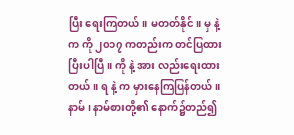ပြီး ရေးကြတယ်။ မတတ်နိုင်။ မှ နဲ့ က ကို ၂၀၁၇ ကတည်းက တင်ပြထားပြီးပါပြီ။ ကို နဲ့ အား လည်းရေးထားတယ်။ ရ နဲ့ က မှားနေကြပြန်တယ်။ နာမ်၊ နာမ်စားတို့၏ နောက်၌တည်၍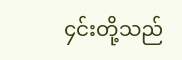၄င်းတို့သည်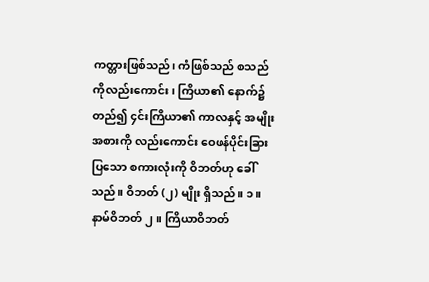ကတ္တားဖြစ်သည်၊ ကံဖြစ်သည် စသည်ကိုလည်းကောင်း၊ ကြိယာ၏ နောက်၌တည်၍ ၄င်းကြိယာ၏ ကာလနှင့် အမျိုးအစားကို လည်းကောင်း ဝေဖန်ပိုင်းခြားပြသော စကားလုံးကို ဝိဘတ်ဟု ခေါ်သည်။ ဝိဘတ် (၂) မျိုး ရှိသည်။ ၁။ နာမ်ဝိဘတ် ၂။ ကြိယာဝိဘတ်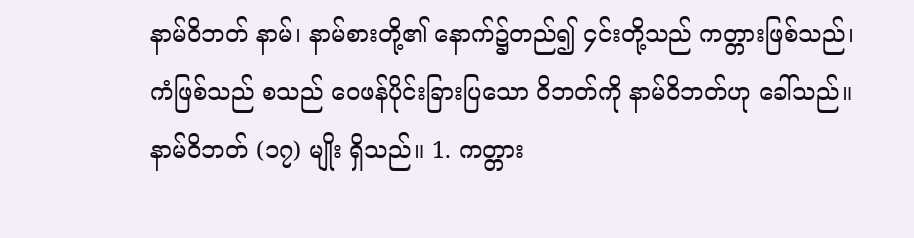နာမ်ဝိဘတ် နာမ်၊ နာမ်စားတို့၏ နောက်၌တည်၍ ၄င်းတို့သည် ကတ္တားဖြစ်သည်၊ ကံဖြစ်သည် စသည် ဝေဖန်ပိုင်းခြားပြသော ဝိဘတ်ကို နာမ်ဝိဘတ်ဟု ခေါ်သည်။ နာမ်ဝိဘတ် (၁၇) မျိုး ရှိသည်။ 1. ကတ္တား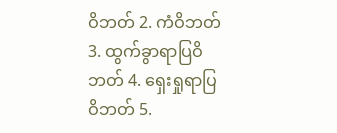ဝိဘတ် 2. ကံဝိဘတ် 3. ထွက်ခွာရာပြဝိဘတ် 4. ရှေးရှုရာပြဝိဘတ် 5.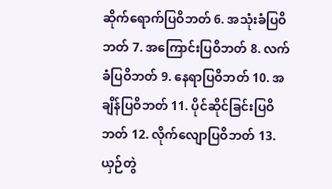ဆိုက်ရောက်ပြဝိဘတ် 6. အသုံးခံပြဝိဘတ် 7. အကြောင်းပြဝိဘတ် 8. လက်ခံပြဝိဘတ် 9. နေရာပြဝိဘတ် 10. အချိန်ပြဝိဘတ် 11. ပိုင်ဆိုင်ခြင်းပြဝိဘတ် 12. လိုက်လျောပြဝိဘတ် 13. ယှဉ်တွဲ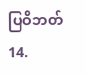ပြဝိဘတ် 14.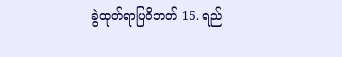ခွဲထုတ်ရာပြဝိဘတ် 15. ရည်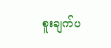စူးချက်ပ